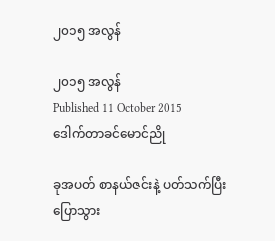၂၀၁၅ အလွန်

၂၀၁၅ အလွန်
Published 11 October 2015
ဒေါက်တာခင်မောင်ညို

ခုအပတ် စာနယ်ဇင်းနဲ့ ပတ်သက်ပြီး ပြောသွား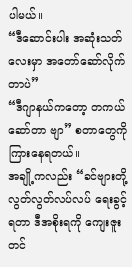ပါမယ်။
“ဒီဆောင်းပါး အဆုံးသတ်လေးမှာ အတော်ဆော်လိုက်တာပဲ”
“ဒီဂျာနယ်ကတော့ တကယ် ဆော်တာ ဗျာ” စတာတွေကို ကြားနေရတယ်။
အချို့ကလည်း “ခင်ဗျားတို့ လွတ်လွတ်လပ်လပ် ရေးခွင့်ရတာ ဒီအစိုးရကို ကျေးဇူးတင်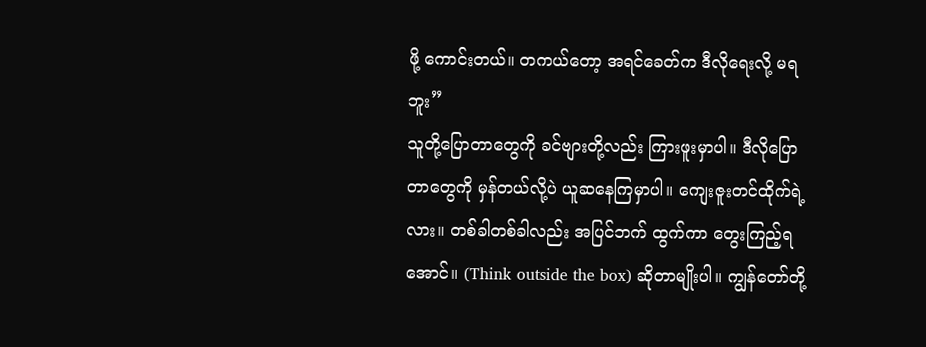ဖို့ ကောင်းတယ်။ တကယ်တော့ အရင်ခေတ်က ဒီလိုရေးလို့ မရဘူး”
သူတို့ပြောတာတွေကို ခင်ဗျားတို့လည်း ကြားဖူးမှာပါ။ ဒီလိုပြောတာတွေကို မှန်တယ်လို့ပဲ ယူဆနေကြမှာပါ။ ကျေးဇူးတင်ထိုက်ရဲ့လား။ တစ်ခါတစ်ခါလည်း အပြင်ဘက် ထွက်ကာ တွေးကြည့်ရအောင်။ (Think outside the box) ဆိုတာမျိုးပါ။ ကျွန်တော်တို့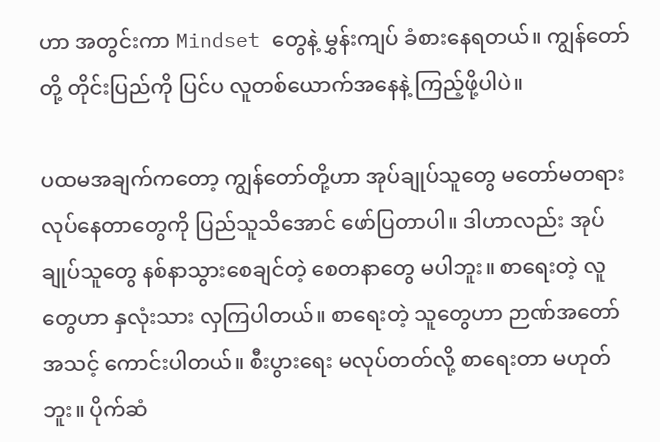ဟာ အတွင်းကာ Mindset တွေနဲ့ မွှန်းကျပ် ခံစားနေရတယ်။ ကျွန်တော်တို့ တိုင်းပြည်ကို ပြင်ပ လူတစ်ယောက်အနေနဲ့ ကြည့်ဖို့ပါပဲ။

ပထမအချက်ကတော့ ကျွန်တော်တို့ဟာ အုပ်ချုပ်သူတွေ မတော်မတရား လုပ်နေတာတွေကို ပြည်သူသိအောင် ဖော်ပြတာပါ။ ဒါဟာလည်း အုပ်ချုပ်သူတွေ နစ်နာသွားစေချင်တဲ့ စေတနာတွေ မပါဘူး။ စာရေးတဲ့ လူတွေဟာ နှလုံးသား လှကြပါတယ်။ စာရေးတဲ့ သူတွေဟာ ဉာဏ်အတော်အသင့် ကောင်းပါတယ်။ စီးပွားရေး မလုပ်တတ်လို့ စာရေးတာ မဟုတ်ဘူး။ ပိုက်ဆံ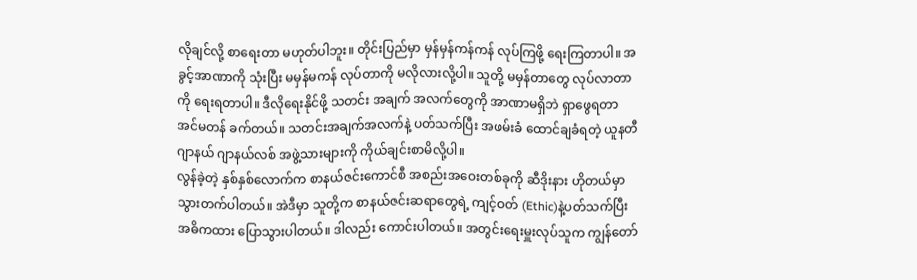လိုချင်လို့ စာရေးတာ မဟုတ်ပါဘူး။ တိုင်းပြည်မှာ မှန်မှန်ကန်ကန် လုပ်ကြဖို့ ရေးကြတာပါ။ အခွင့်အာဏာကို သုံးပြီး မမှန်မကန် လုပ်တာကို မလိုလားလို့ပါ။ သူတို့ မမှန်တာတွေ လုပ်လာတာကို ရေးရတာပါ။ ဒီလိုရေးနိုင်ဖို့ သတင်း အချက် အလက်တွေကို အာဏာမရှိဘဲ ရှာဖွေရတာ အင်မတန် ခက်တယ်။ သတင်းအချက်အလက်နဲ့ ပတ်သက်ပြီး အဖမ်းခံ ထောင်ချခံရတဲ့ ယူနတီ ဂျာနယ် ဂျာနယ်လစ် အဖွဲ့သားများကို ကိုယ်ချင်းစာမိလို့ပါ။
လွန်ခဲ့တဲ့ နှစ်နှစ်လောက်က စာနယ်ဇင်းကောင်စီ အစည်းအဝေးတစ်ခုကို ဆီဒိုးနား ဟိုတယ်မှာ သွားတက်ပါတယ်။ အဲဒီမှာ သူတို့က စာနယ်ဇင်းဆရာတွေရဲ့ ကျင့်ဝတ် (Ethic)နဲ့ပတ်သက်ပြီး အဓိကထား ပြောသွားပါတယ်။ ဒါလည်း ကောင်းပါတယ်။ အတွင်းရေးမှူးလုပ်သူက ကျွန်တော်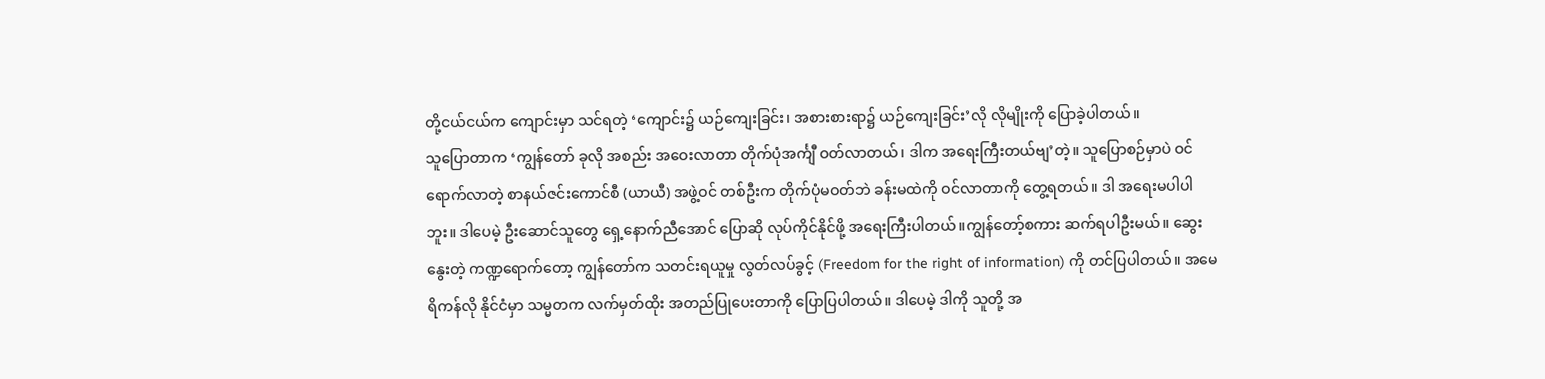တို့ငယ်ငယ်က ကျောင်းမှာ သင်ရတဲ့ ‘ကျောင်း၌ ယဉ်ကျေးခြင်း၊ အစားစားရာ၌ ယဉ်ကျေးခြင်း’လို လိုမျိုးကို ပြောခဲ့ပါတယ်။
သူပြောတာက ‘ကျွန်တော် ခုလို အစည်း အဝေးလာတာ တိုက်ပုံအင်္ကျီ ဝတ်လာတယ်၊ ဒါက အရေးကြီးတယ်ဗျ’တဲ့။ သူပြောစဉ်မှာပဲ ဝင်ရောက်လာတဲ့ စာနယ်ဇင်းကောင်စီ (ယာယီ) အဖွဲ့ဝင် တစ်ဦးက တိုက်ပုံမဝတ်ဘဲ ခန်းမထဲကို ဝင်လာတာကို တွေ့ရတယ်။ ဒါ အရေးမပါပါဘူး။ ဒါပေမဲ့ ဦးဆောင်သူတွေ ရှေ့နောက်ညီအောင် ပြောဆို လုပ်ကိုင်နိုင်ဖို့ အရေးကြီးပါတယ်။ကျွန်တော့်စကား ဆက်ရပါဦးမယ်။ ဆွေးနွေးတဲ့ ကဏ္ဍရောက်တော့ ကျွန်တော်က သတင်းရယူမှု လွတ်လပ်ခွင့် (Freedom for the right of information) ကို တင်ပြပါတယ်။ အမေရိကန်လို နိုင်ငံမှာ သမ္မတက လက်မှတ်ထိုး အတည်ပြုပေးတာကို ပြောပြပါတယ်။ ဒါပေမဲ့ ဒါကို သူတို့ အ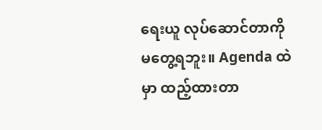ရေးယူ လုပ်ဆောင်တာကို မတွေ့ရဘူး။ Agenda ထဲမှာ ထည့်ထားတာ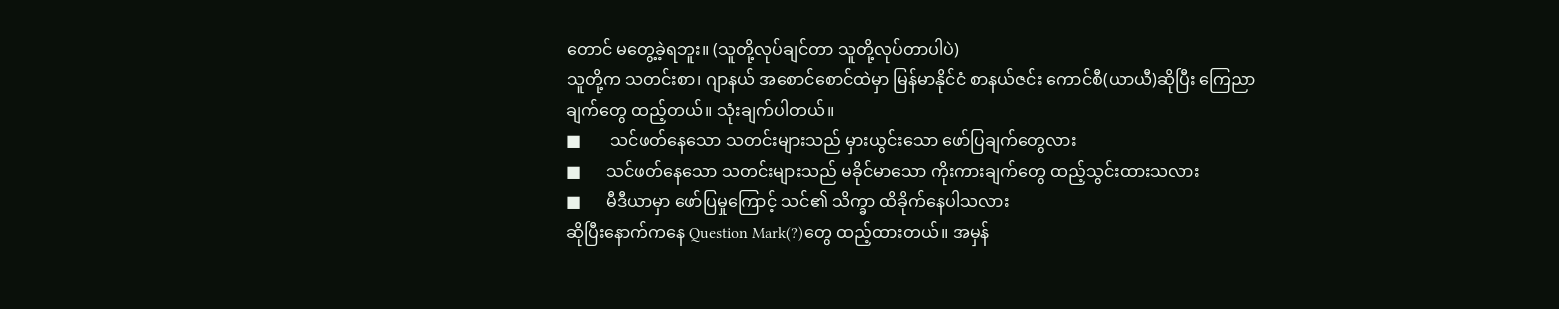တောင် မတွေ့ခဲ့ရဘူး။ (သူတို့လုပ်ချင်တာ သူတို့လုပ်တာပါပဲ)
သူတို့က သတင်းစာ၊ ဂျာနယ် အစောင်စောင်ထဲမှာ မြန်မာနိုင်ငံ စာနယ်ဇင်း ကောင်စီ(ယာယီ)ဆိုပြီး ကြေညာချက်တွေ ထည့်တယ်။ သုံးချက်ပါတယ်။
■       သင်ဖတ်နေသော သတင်းများသည် မှားယွင်းသော ဖော်ပြချက်တွေလား
■      သင်ဖတ်နေသော သတင်းများသည် မခိုင်မာသော ကိုးကားချက်တွေ ထည့်သွင်းထားသလား
■      မီဒီယာမှာ ဖော်ပြမှုကြောင့် သင်၏ သိက္ခာ ထိခိုက်နေပါသလား
ဆိုပြီးနောက်ကနေ Question Mark(?)တွေ ထည့်ထားတယ်။ အမှန်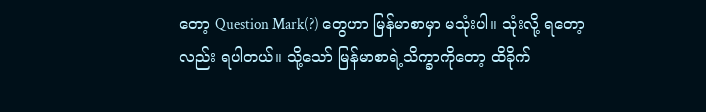တော့ Question Mark(?) တွေဟာ မြန်မာစာမှာ မသုံးပါ။ သုံးလို့ ရတော့လည်း ရပါတယ်။ သို့သော် မြန်မာစာရဲ့သိက္ခာကိုတော့ ထိခိုက်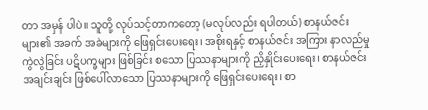တာ အမှန် ပါပဲ။ သူတို့ လုပ်သင့်တာကတော့ (မလုပ်လည်း ရပါတယ်) စာနယ်ဇင်းများ၏ အခက် အခဲများကို ဖြေရှင်းပေးရေး၊ အစိုးရနှင့် စာနယ်ဇင်း အကြား နာလည်မှု ကွဲလွဲခြင်း ပဋိပက္ခများ ဖြစ်ခြင်း စသော ပြဿနာများကို ညှိနှိုင်းပေးရေး၊ စာနယ်ဇင်း အချင်းချင်း ဖြစ်ပေါ်လာသော ပြဿနာများကို ဖြေရှင်းပေးရေး၊ စာ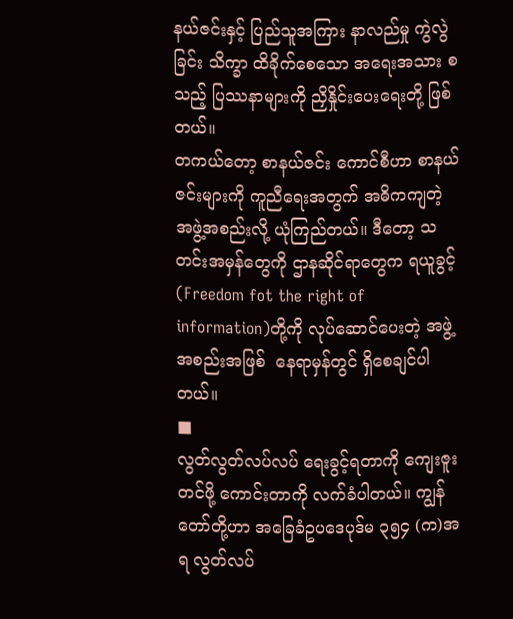နယ်ဇင်းနှင့် ပြည်သူအကြား နာလည်မှု ကွဲလွဲခြင်း သိက္ခာ ထိခိုက်စေသော အရေးအသား စသည့် ပြဿနာများကို ညှိနှိုင်းပေးရေးတို့ ဖြစ်တယ်။
တကယ်တော့ စာနယ်ဇင်း ကောင်စီဟာ စာနယ်ဇင်းများကို ကူညီရေးအတွက် အဓိကကျတဲ့ အဖွဲ့အစည်းလို့ ယုံကြည်တယ်။ ဒီတော့ သတင်းအမှန်တွေကို ဌာနဆိုင်ရာတွေက ရယူခွင့် (Freedom fot the right of information)တို့ကို လုပ်ဆောင်ပေးတဲ့ အဖွဲ့အစည်းအဖြစ်  နေရာမှန်တွင် ရှိစေချင်ပါတယ်။
■
လွတ်လွတ်လပ်လပ် ရေးခွင့်ရတာကို ကျေးဇူးတင်ဖို့ ကောင်းတာကို လက်ခံပါတယ်။ ကျွန်တော်တို့ဟာ အခြေခံဥပဒေပုဒ်မ ၃၅၄ (က)အရ လွတ်လပ်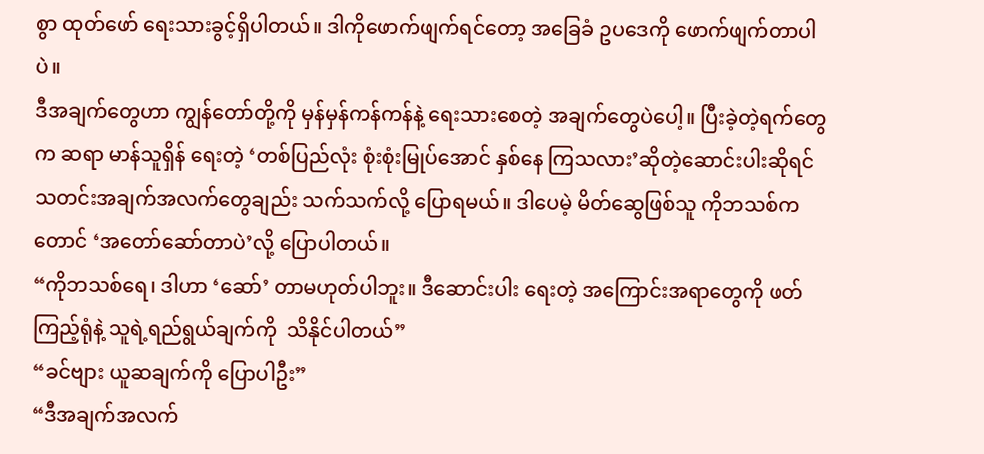စွာ ထုတ်ဖော် ရေးသားခွင့်ရှိပါတယ်။ ဒါကိုဖောက်ဖျက်ရင်တော့ အခြေခံ ဥပဒေကို ဖောက်ဖျက်တာပါပဲ။
ဒီအချက်တွေဟာ ကျွန်တော်တို့ကို မှန်မှန်ကန်ကန်နဲ့ ရေးသားစေတဲ့ အချက်တွေပဲပေါ့။ ပြီးခဲ့တဲ့ရက်တွေက ဆရာ မာန်သူရှိန် ရေးတဲ့ ‘တစ်ပြည်လုံး စုံးစုံးမြုပ်အောင် နှစ်နေ ကြသလား’ဆိုတဲ့ဆောင်းပါးဆိုရင် သတင်းအချက်အလက်တွေချည်း သက်သက်လို့ ပြောရမယ်။ ဒါပေမဲ့ မိတ်ဆွေဖြစ်သူ ကိုဘသစ်ကတောင် ‘အတော်ဆော်တာပဲ’လို့ ပြောပါတယ်။
“ကိုဘသစ်ရေ၊ ဒါဟာ ‘ဆော်’ တာမဟုတ်ပါဘူး။ ဒီဆောင်းပါး ရေးတဲ့ အကြောင်းအရာတွေကို ဖတ်ကြည့်ရုံနဲ့ သူရဲ့ရည်ရွယ်ချက်ကို  သိနိုင်ပါတယ်”
“ခင်ဗျား ယူဆချက်ကို ပြောပါဦး”
“ဒီအချက်အလက်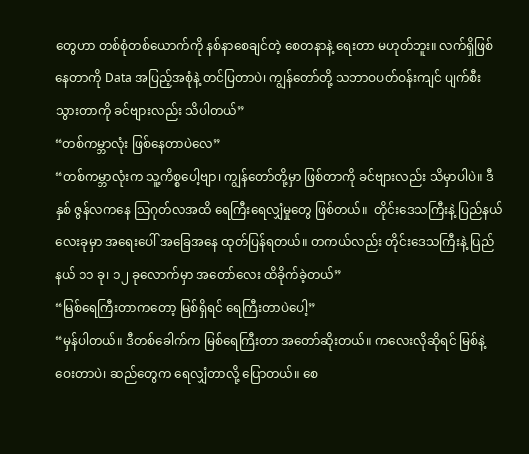တွေဟာ တစ်စုံတစ်ယောက်ကို နစ်နာစေချင်တဲ့ စေတနာနဲ့ ရေးတာ မဟုတ်ဘူး။ လက်ရှိဖြစ်နေတာကို Data အပြည့်အစုံနဲ့ တင်ပြတာပဲ၊ ကျွန်တော်တို့ သဘာဝပတ်ဝန်းကျင် ပျက်စီးသွားတာကို ခင်ဗျားလည်း သိပါတယ်”
“တစ်ကမ္ဘာလုံး ဖြစ်နေတာပဲလေ”
“တစ်ကမ္ဘာလုံးက သူ့ကိစ္စပေါ့ဗျာ၊ ကျွန်တော်တို့မှာ ဖြစ်တာကို ခင်ဗျားလည်း သိမှာပါပဲ။ ဒီနှစ် ဇွန်လကနေ သြဂုတ်လအထိ ရေကြီးရေလျှံမှုတွေ ဖြစ်တယ်။  တိုင်းဒေသကြီးနဲ့ ပြည်နယ်လေးခုမှာ အရေးပေါ် အခြေအနေ ထုတ်ပြန်ရတယ်။ တကယ်လည်း တိုင်းဒေသကြီးနဲ့ ပြည်နယ် ၁၁ ခု၊ ၁၂ ခုလောက်မှာ အတော်လေး ထိခိုက်ခဲ့တယ်”
“မြစ်ရေကြီးတာကတော့ မြစ်ရှိရင် ရေကြီးတာပဲပေါ့”
“မှန်ပါတယ်။ ဒီတစ်ခေါက်က မြစ်ရေကြီးတာ အတော်ဆိုးတယ်။ ကလေးလိုဆိုရင် မြစ်နဲ့ဝေးတာပဲ၊ ဆည်တွေက ရေလျှံတာလို့ ပြောတယ်။ စေ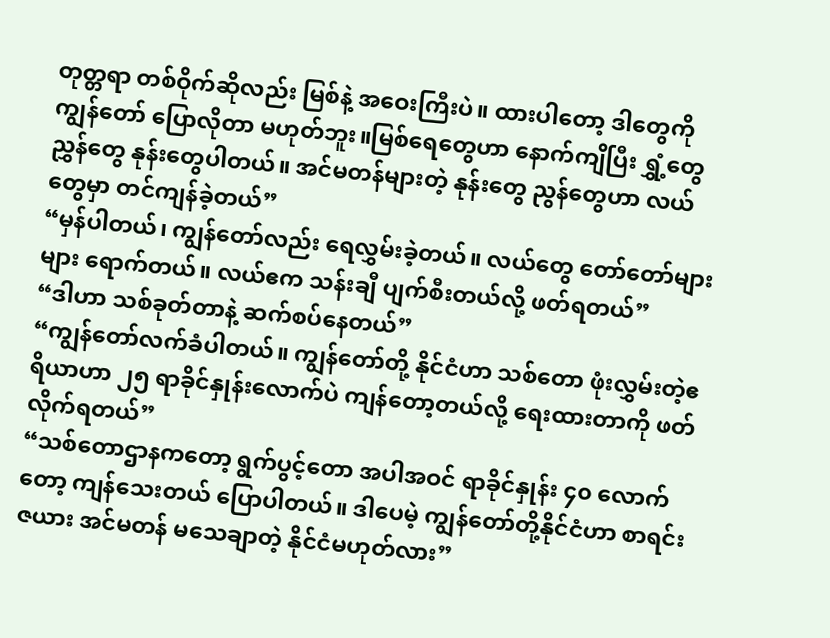တုတ္တရာ တစ်ဝိုက်ဆိုလည်း မြစ်နဲ့ အဝေးကြီးပဲ။ ထားပါတော့ ဒါတွေကို ကျွန်တော် ပြောလိုတာ မဟုတ်ဘူး။မြစ်ရေတွေဟာ နောက်ကျိပြီး ရွှံ့တွေ ညွှန်တွေ နုန်းတွေပါတယ်။ အင်မတန်များတဲ့ နုန်းတွေ ညွန်တွေဟာ လယ်တွေမှာ တင်ကျန်ခဲ့တယ်”
“မှန်ပါတယ်၊ ကျွန်တော်လည်း ရေလွှမ်းခဲ့တယ်။ လယ်တွေ တော်တော်များများ ရောက်တယ်။ လယ်ဧက သန်းချီ ပျက်စီးတယ်လို့ ဖတ်ရတယ်”
“ဒါဟာ သစ်ခုတ်တာနဲ့ ဆက်စပ်နေတယ်”
“ကျွန်တော်လက်ခံပါတယ်။ ကျွန်တော်တို့ နိုင်ငံဟာ သစ်တော ဖုံးလွှမ်းတဲ့ဧရိယာဟာ ၂၅ ရာခိုင်နှုန်းလောက်ပဲ ကျန်တော့တယ်လို့ ရေးထားတာကို ဖတ်လိုက်ရတယ်”
“သစ်တောဌာနကတော့ ရွက်ပွင့်တော အပါအဝင် ရာခိုင်နှုန်း ၄၀ လောက်တော့ ကျန်သေးတယ် ပြောပါတယ်။ ဒါပေမဲ့ ကျွန်တော်တို့နိုင်ငံဟာ စာရင်းဇယား အင်မတန် မသေချာတဲ့ နိုင်ငံမဟုတ်လား”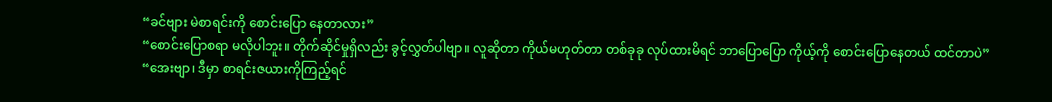“ခင်ဗျား မဲစာရင်းကို စောင်းပြော နေတာလား”
“စောင်းပြောစရာ မလိုပါဘူး။ တိုက်ဆိုင်မှုရှိလည်း ခွင့်လွှတ်ပါဗျာ။ လူဆိုတာ ကိုယ်မဟုတ်တာ တစ်ခုခု လုပ်ထားမိရင် ဘာပြောပြော ကိုယ့်ကို စောင်းပြောနေတယ် ထင်တာပဲ”
“အေးဗျာ၊ ဒီမှာ စာရင်းဇယားကိုကြည့်ရင်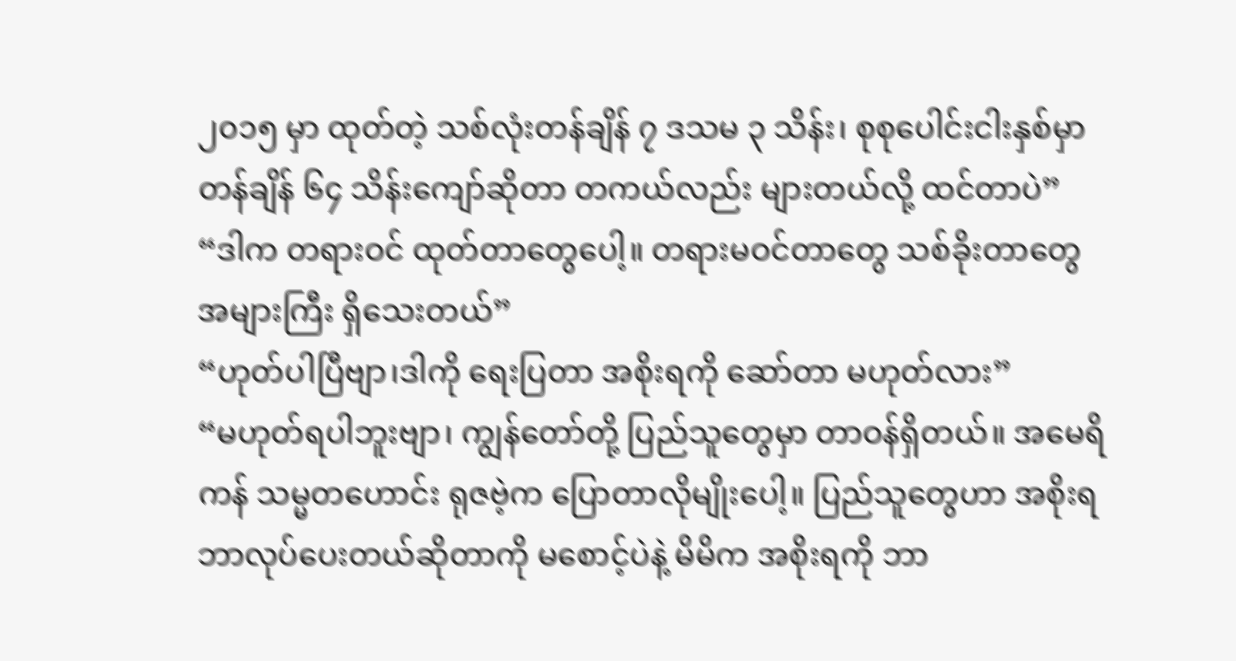၂၀၁၅ မှာ ထုတ်တဲ့ သစ်လုံးတန်ချိန် ၇ ဒသမ ၃ သိန်း၊ စုစုပေါင်းငါးနှစ်မှာ တန်ချိန် ၆၄ သိန်းကျော်ဆိုတာ တကယ်လည်း များတယ်လို့ ထင်တာပဲ”
“ဒါက တရားဝင် ထုတ်တာတွေပေါ့။ တရားမဝင်တာတွေ သစ်ခိုးတာတွေ အများကြီး ရှိသေးတယ်”
“ဟုတ်ပါပြီဗျာ၊ဒါကို ရေးပြတာ အစိုးရကို ဆော်တာ မဟုတ်လား”
“မဟုတ်ရပါဘူးဗျာ၊ ကျွန်တော်တို့ ပြည်သူတွေမှာ တာဝန်ရှိတယ်။ အမေရိကန် သမ္မတဟောင်း ရုဇဗဲ့က ပြောတာလိုမျိုးပေါ့။ ပြည်သူတွေဟာ အစိုးရ ဘာလုပ်ပေးတယ်ဆိုတာကို မစောင့်ပဲနဲ့ မိမိက အစိုးရကို ဘာ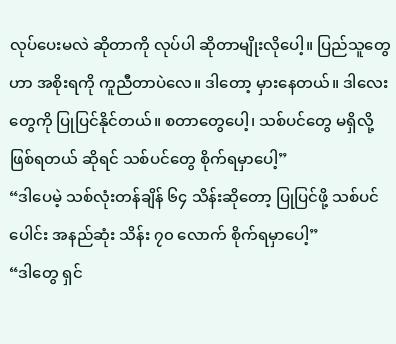လုပ်ပေးမလဲ ဆိုတာကို လုပ်ပါ ဆိုတာမျိုးလိုပေါ့။ ပြည်သူတွေဟာ အစိုးရကို ကူညီတာပဲလေ။ ဒါတော့ မှားနေတယ်။ ဒါလေးတွေကို ပြုပြင်နိုင်တယ်။ စတာတွေပေါ့၊ သစ်ပင်တွေ မရှိလို့ဖြစ်ရတယ် ဆိုရင် သစ်ပင်တွေ စိုက်ရမှာပေါ့”
“ဒါပေမဲ့ သစ်လုံးတန်ချိန် ၆၄ သိန်းဆိုတော့ ပြုပြင်ဖို့ သစ်ပင်ပေါင်း အနည်ဆုံး သိန်း ၇၀ လောက် စိုက်ရမှာပေါ့”
“ဒါတွေ ရှင်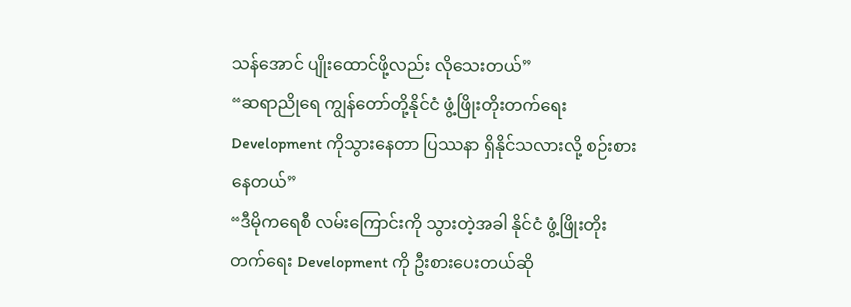သန်အောင် ပျိုးထောင်ဖို့လည်း လိုသေးတယ်”
“ဆရာညိုရေ ကျွန်တော်တို့နိုင်ငံ ဖွံ့ဖြိုးတိုးတက်ရေး Development ကိုသွားနေတာ ပြဿနာ ရှိနိုင်သလားလို့ စဉ်းစားနေတယ်”
“ဒီမိုကရေစီ လမ်းကြောင်းကို သွားတဲ့အခါ နိုင်ငံ ဖွံ့ဖြိုးတိုးတက်ရေး Development ကို ဦးစားပေးတယ်ဆို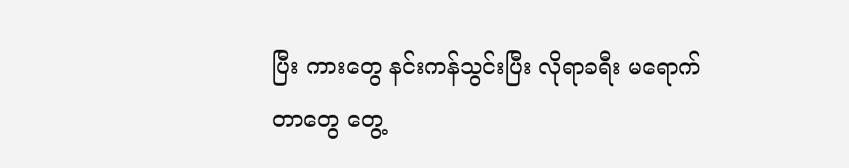ပြီး ကားတွေ နင်းကန်သွင်းပြီး လိုရာခရီး မရောက်တာတွေ တွေ့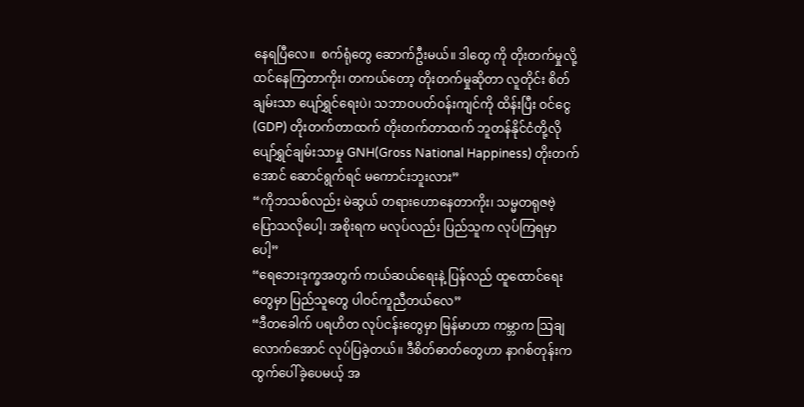နေရပြီလေ။  စက်ရုံတွေ ဆောက်ဦးမယ်။ ဒါတွေ ကို တိုးတက်မှုလို့ ထင်နေကြတာကိုး၊ တကယ်တော့ တိုးတက်မှုဆိုတာ လူတိုင်း စိတ်ချမ်းသာ ပျော်ရွှင်ရေးပဲ၊ သဘာဝပတ်ဝန်းကျင်ကို ထိန်းပြီး ဝင်ငွေ (GDP) တိုးတက်တာထက် တိုးတက်တာထက် ဘူတန်နိုင်ငံတို့လို ပျော်ရွှင်ချမ်းသာမှု GNH(Gross National Happiness) တိုးတက်အောင် ဆောင်ရွက်ရင် မကောင်းဘူးလား”
“ကိုဘသစ်လည်း မဲဆွယ် တရားဟောနေတာကိုး၊ သမ္မတရုဇဗဲ့ ပြောသလိုပေါ့၊ အစိုးရက မလုပ်လည်း ပြည်သူက လုပ်ကြရမှာပေါ့”
“ရေဘေးဒုက္ခအတွက် ကယ်ဆယ်ရေးနဲ့ ပြန်လည် ထူထောင်ရေးတွေမှာ ပြည်သူတွေ ပါဝင်ကူညီတယ်လေ”
“ဒီတခေါက် ပရဟိတ လုပ်ငန်းတွေမှာ မြန်မာဟာ ကမ္ဘာက သြချလောက်အောင် လုပ်ပြခဲ့တယ်။ ဒီစိတ်ဓာတ်တွေဟာ နာဂစ်တုန်းက ထွက်ပေါ်ခဲ့ပေမယ့် အ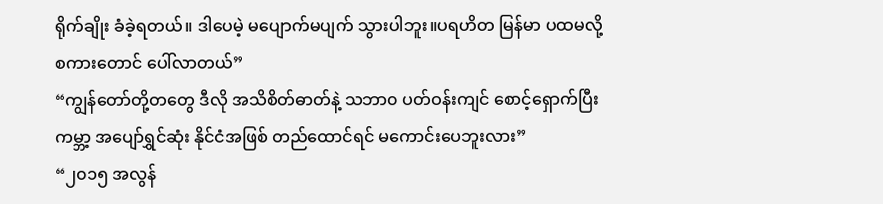ရိုက်ချိုး ခံခဲ့ရတယ်။ ဒါပေမဲ့ မပျောက်မပျက် သွားပါဘူး။ပရဟိတ မြန်မာ ပထမလို့ စကားတောင် ပေါ်လာတယ်”
“ကျွန်တော်တို့တတွေ ဒီလို အသိစိတ်ဓာတ်နဲ့ သဘာ၀ ပတ်ဝန်းကျင် စောင့်ရှောက်ပြီး ကမ္ဘာ့ အပျော်ရွှင်ဆုံး နိုင်ငံအဖြစ် တည်ထောင်ရင် မကောင်းပေဘူးလား”
“၂၀၁၅ အလွန်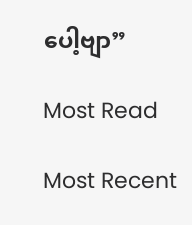ပေါ့ဗျာ”

Most Read

Most Recent